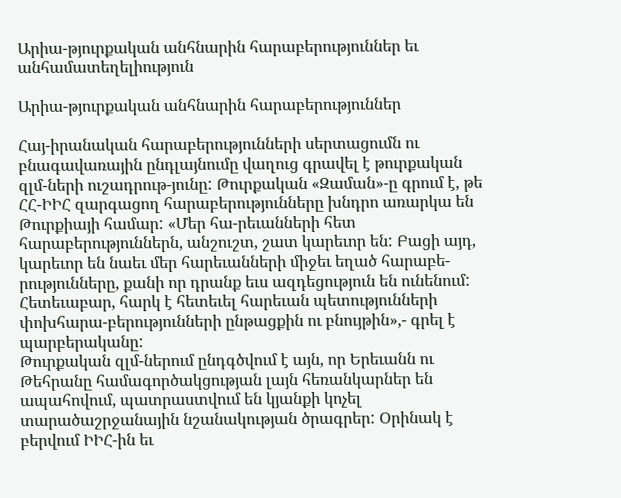Արիա-թյուրքական անհնարին հարաբերություններ եւ անհամատեղելիություն

Արիա-թյուրքական անհնարին հարաբերություններ

Հայ-իրանական հարաբերությունների սերտացումն ու բնագավառային ընդլայնումը վաղուց գրավել է թուրքական զլմ-ների ուշադրութ-յունը: Թուրքական «Զաման»-ը գրում է, թե ՀՀ-ԻԻՀ զարգացող հարաբերությունները խնդրո առարկա են Թուրքիայի համար: «Մեր հա-րեւանների հետ հարաբերություններն, անշուշտ, շատ կարեւոր են: Բացի այդ, կարեւոր են նաեւ մեր հարեւանների միջեւ եղած հարաբե-րությունները, քանի որ դրանք եւս ազդեցություն են ունենում: Հետեւաբար, հարկ է հետեւել հարեւան պետությունների փոխհարա-բերությունների ընթացքին ու բնույթին»,- գրել է պարբերականը:
Թուրքական զլմ-ներում ընդգծվում է այն, որ Երեւանն ու Թեհրանը համագործակցության լայն հեռանկարներ են ապահովում, պատրաստվում են կյանքի կոչել տարածաշրջանային նշանակության ծրագրեր: Օրինակ է բերվում ԻԻՀ-ին եւ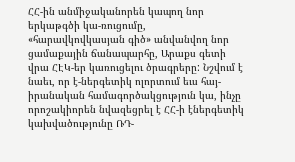ՀՀ-ին անմիջականորեն կապող նոր երկաթգծի կա-ռուցումը, «հարավկովկասյան գիծ» անվանվող նոր ցամաքային ճանապարհը, Արաքս գետի վրա ՀԷԿ-եր կառուցելու ծրագրերը: Նշվում է նաեւ, որ է-ներգետիկ ոլորտում եւս հայ-իրանական համագործակցություն կա, ինչը որոշակիորեն նվազեցրել է ՀՀ-ի էներգետիկ կախվածությունը ՌԴ-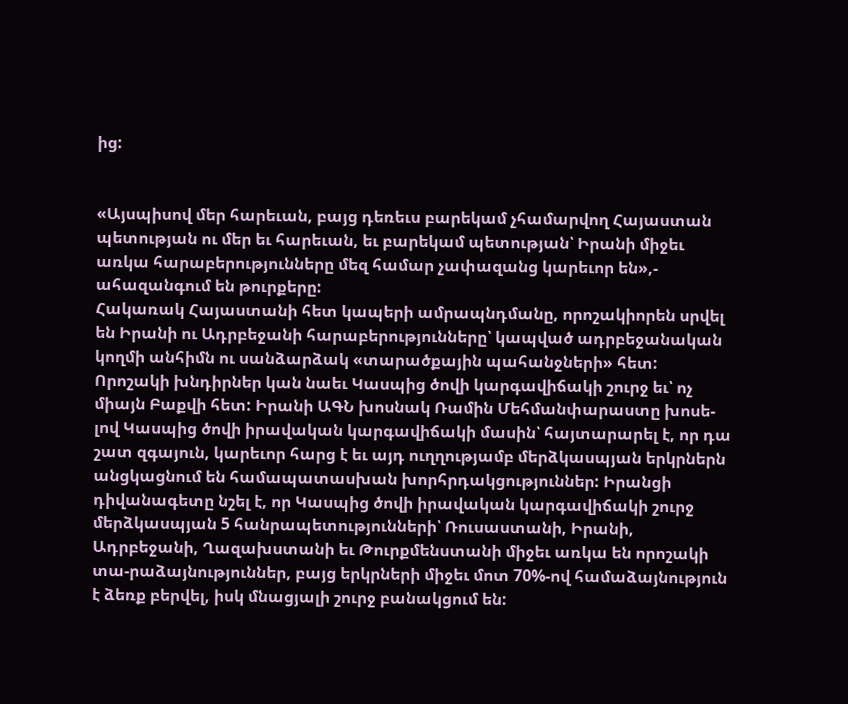ից:


«Այսպիսով մեր հարեւան, բայց դեռեւս բարեկամ չհամարվող Հայաստան պետության ու մեր եւ հարեւան, եւ բարեկամ պետության՝ Իրանի միջեւ առկա հարաբերությունները մեզ համար չափազանց կարեւոր են»,- ահազանգում են թուրքերը:
Հակառակ Հայաստանի հետ կապերի ամրապնդմանը, որոշակիորեն սրվել են Իրանի ու Ադրբեջանի հարաբերությունները՝ կապված ադրբեջանական կողմի անհիմն ու սանձարձակ «տարածքային պահանջների» հետ:
Որոշակի խնդիրներ կան նաեւ Կասպից ծովի կարգավիճակի շուրջ եւ՝ ոչ միայն Բաքվի հետ: Իրանի ԱԳՆ խոսնակ Ռամին Մեհմանփարաստը խոսե-լով Կասպից ծովի իրավական կարգավիճակի մասին՝ հայտարարել է, որ դա շատ զգայուն, կարեւոր հարց է եւ այդ ուղղությամբ մերձկասպյան երկրներն անցկացնում են համապատասխան խորհրդակցություններ: Իրանցի դիվանագետը նշել է, որ Կասպից ծովի իրավական կարգավիճակի շուրջ մերձկասպյան 5 հանրապետությունների՝ Ռուսաստանի, Իրանի, Ադրբեջանի, Ղազախստանի եւ Թուրքմենստանի միջեւ առկա են որոշակի տա-րաձայնություններ, բայց երկրների միջեւ մոտ 70%-ով համաձայնություն է ձեռք բերվել, իսկ մնացյալի շուրջ բանակցում են: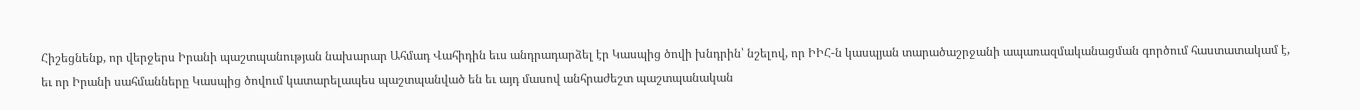Հիշեցնենք, որ վերջերս Իրանի պաշտպանության նախարար Ահմադ Վահիդին եւս անդրադարձել էր Կասպից ծովի խնդրին՝ նշելով, որ ԻԻՀ-ն կասպյան տարածաշրջանի ապառազմականացման գործում հաստատակամ է, եւ որ Իրանի սահմանները Կասպից ծովում կատարելապես պաշտպանված են եւ այդ մասով անհրաժեշտ պաշտպանական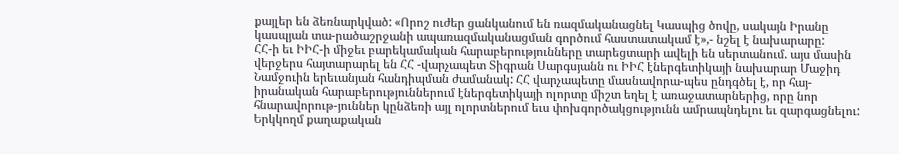քայլեր են ձեռնարկված: «Որոշ ուժեր ցանկանում են ռազմականացնել Կասպից ծովը, սակայն Իրանը կասպյան տա-րածաշրջանի ապառազմականացման գործում հաստատակամ է»,- նշել է նախարարը:
ՀՀ-ի եւ ԻԻՀ-ի միջեւ բարեկամական հարաբերությունները տարեցտարի ավելի են սերտանում. այս մասին վերջերս հայտարարել են ՀՀ -վարչապետ Տիգրան Սարգսյանն ու ԻԻՀ էներգետիկայի նախարար Մաջիդ Նամջուին երեւանյան հանդիպման ժամանակ: ՀՀ վարչապետը մասնավորա-պես ընդգծել է, որ հայ-իրանական հարաբերություններում էներգետիկայի ոլորտը միշտ եղել է առաջատարներից, որը նոր հնարավորութ-յուններ կընձեռի այլ ոլորտներում եւս փոխգործակցությունն ամրապնդելու եւ զարգացնելու: Երկկողմ քաղաքական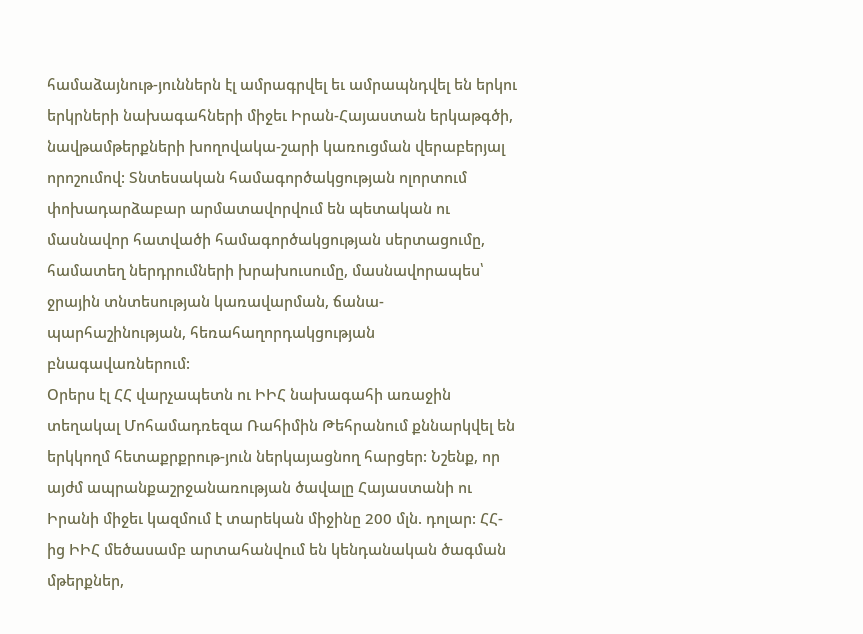համաձայնութ-յուններն էլ ամրագրվել եւ ամրապնդվել են երկու երկրների նախագահների միջեւ Իրան-Հայաստան երկաթգծի, նավթամթերքների խողովակա-շարի կառուցման վերաբերյալ որոշումով: Տնտեսական համագործակցության ոլորտում փոխադարձաբար արմատավորվում են պետական ու մասնավոր հատվածի համագործակցության սերտացումը, համատեղ ներդրումների խրախուսումը, մասնավորապես՝ ջրային տնտեսության կառավարման, ճանա-պարհաշինության, հեռահաղորդակցության բնագավառներում:
Օրերս էլ ՀՀ վարչապետն ու ԻԻՀ նախագահի առաջին տեղակալ Մոհամադռեզա Ռահիմին Թեհրանում քննարկվել են երկկողմ հետաքրքրութ-յուն ներկայացնող հարցեր: Նշենք, որ այժմ ապրանքաշրջանառության ծավալը Հայաստանի ու Իրանի միջեւ կազմում է տարեկան միջինը 200 մլն. դոլար: ՀՀ-ից ԻԻՀ մեծասամբ արտահանվում են կենդանական ծագման մթերքներ,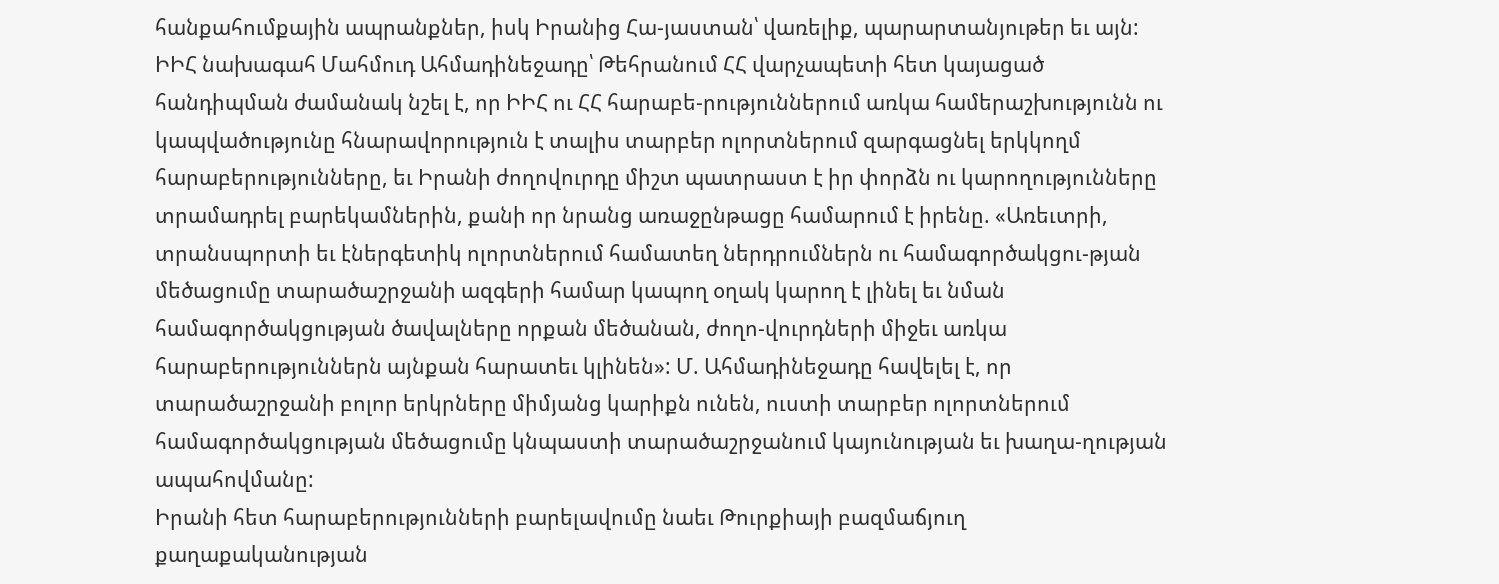հանքահումքային ապրանքներ, իսկ Իրանից Հա-յաստան՝ վառելիք, պարարտանյութեր եւ այն:
ԻԻՀ նախագահ Մահմուդ Ահմադինեջադը՝ Թեհրանում ՀՀ վարչապետի հետ կայացած հանդիպման ժամանակ նշել է, որ ԻԻՀ ու ՀՀ հարաբե-րություններում առկա համերաշխությունն ու կապվածությունը հնարավորություն է տալիս տարբեր ոլորտներում զարգացնել երկկողմ հարաբերությունները, եւ Իրանի ժողովուրդը միշտ պատրաստ է իր փորձն ու կարողությունները տրամադրել բարեկամներին, քանի որ նրանց առաջընթացը համարում է իրենը. «Առեւտրի, տրանսպորտի եւ էներգետիկ ոլորտներում համատեղ ներդրումներն ու համագործակցու-թյան մեծացումը տարածաշրջանի ազգերի համար կապող օղակ կարող է լինել եւ նման համագործակցության ծավալները որքան մեծանան, ժողո-վուրդների միջեւ առկա հարաբերություններն այնքան հարատեւ կլինեն»: Մ. Ահմադինեջադը հավելել է, որ տարածաշրջանի բոլոր երկրները միմյանց կարիքն ունեն, ուստի տարբեր ոլորտներում համագործակցության մեծացումը կնպաստի տարածաշրջանում կայունության եւ խաղա-ղության ապահովմանը:
Իրանի հետ հարաբերությունների բարելավումը նաեւ Թուրքիայի բազմաճյուղ քաղաքականության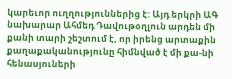կարեւոր ուղղություններից է: Այդ երկրի ԱԳ նախարար Ահմեդ Դավութօղլուն արդեն մի քանի տարի շեշտում է, որ իրենց արտաքին քաղաքականությունը հիմնված է մի քա-նի հենասյուների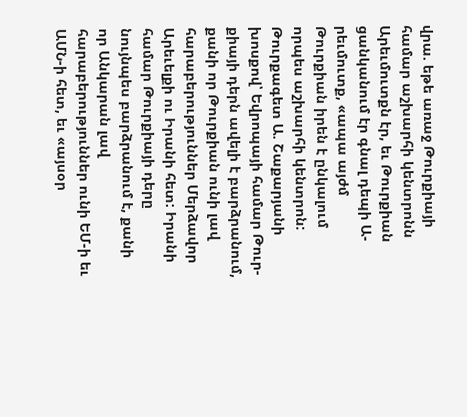վրա. եթե առաջ Թուրքիայի համար աշխարհի կենտրոնն Արեւմուտքն էր, եւ Թուրքիան ցանկանում էր գնալ դեպի Ա-րեւմուտք, «ապա այժմ Թուրքիան իրեն է ընկալում որպես աշխարհի կենտրոն: Թուրքագետ Ա. Շաքարյանի խոսքով՝ Եվրոպայի համար Թուր-քիայի դերն ավելի է բարձրանում, քանի որ Թուրքիան ունի լավ հարաբերություններ Մերձավոր Արեւելքի ու Իրանի հետ: Իրանի համար Թուրքիայի դերը նույնպես բարձրանում է, քանի որ Անկարան լավ հարաբերություններ ունի ԵՄ-ի եւ ԱՄՆ-ի հետ, եւ «այսօր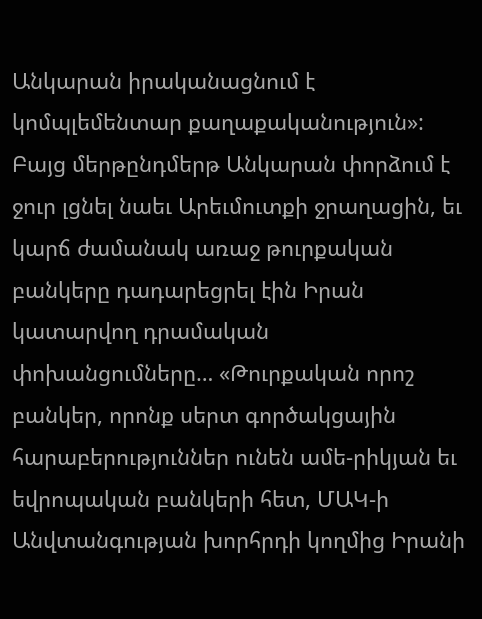Անկարան իրականացնում է կոմպլեմենտար քաղաքականություն»:
Բայց մերթընդմերթ Անկարան փորձում է ջուր լցնել նաեւ Արեւմուտքի ջրաղացին, եւ կարճ ժամանակ առաջ թուրքական բանկերը դադարեցրել էին Իրան կատարվող դրամական փոխանցումները… «Թուրքական որոշ բանկեր, որոնք սերտ գործակցային հարաբերություններ ունեն ամե-րիկյան եւ եվրոպական բանկերի հետ, ՄԱԿ-ի Անվտանգության խորհրդի կողմից Իրանի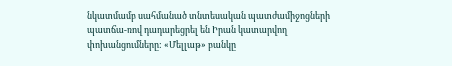նկատմամբ սահմանած տնտեսական պատժամիջոցների պատճա-ռով դադարեցրել են Իրան կատարվող փոխանցումները: «Մելլաթ» բանկը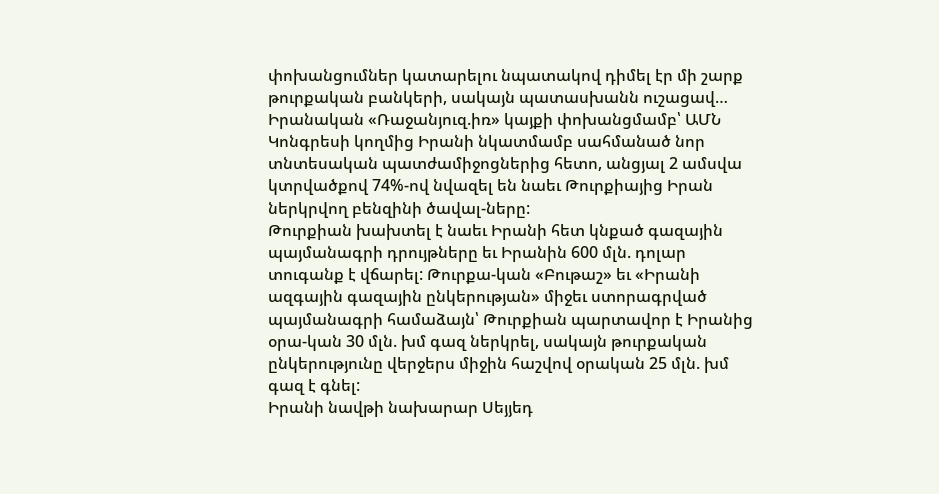փոխանցումներ կատարելու նպատակով դիմել էր մի շարք թուրքական բանկերի, սակայն պատասխանն ուշացավ… Իրանական «Ռաջանյուզ.իռ» կայքի փոխանցմամբ՝ ԱՄՆ Կոնգրեսի կողմից Իրանի նկատմամբ սահմանած նոր տնտեսական պատժամիջոցներից հետո, անցյալ 2 ամսվա կտրվածքով 74%-ով նվազել են նաեւ Թուրքիայից Իրան ներկրվող բենզինի ծավալ-ները:
Թուրքիան խախտել է նաեւ Իրանի հետ կնքած գազային պայմանագրի դրույթները եւ Իրանին 600 մլն. դոլար տուգանք է վճարել: Թուրքա-կան «Բութաշ» եւ «Իրանի ազգային գազային ընկերության» միջեւ ստորագրված պայմանագրի համաձայն՝ Թուրքիան պարտավոր է Իրանից օրա-կան 30 մլն. խմ գազ ներկրել, սակայն թուրքական ընկերությունը վերջերս միջին հաշվով օրական 25 մլն. խմ գազ է գնել:
Իրանի նավթի նախարար Սեյյեդ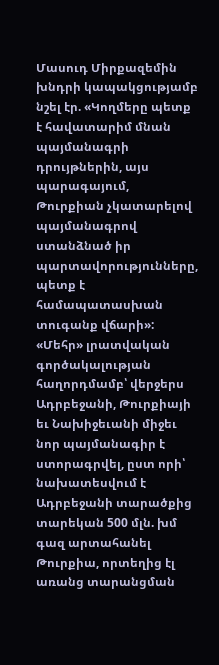Մասուդ Միրքազեմին խնդրի կապակցությամբ նշել էր. «Կողմերը պետք է հավատարիմ մնան պայմանագրի դրույթներին, այս պարագայում, Թուրքիան չկատարելով պայմանագրով ստանձնած իր պարտավորությունները, պետք է համապատասխան տուգանք վճարի»: «Մեհր» լրատվական գործակալության հաղորդմամբ՝ վերջերս Ադրբեջանի, Թուրքիայի եւ Նախիջեւանի միջեւ նոր պայմանագիր է ստորագրվել, ըստ որի՝ նախատեսվում է Ադրբեջանի տարածքից տարեկան 500 մլն. խմ գազ արտահանել Թուրքիա, որտեղից էլ առանց տարանցման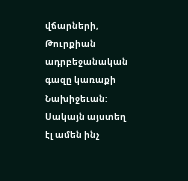վճարների, Թուրքիան ադրբեջանական գազը կառաքի Նախիջեւան:
Սակայն այստեղ էլ ամեն ինչ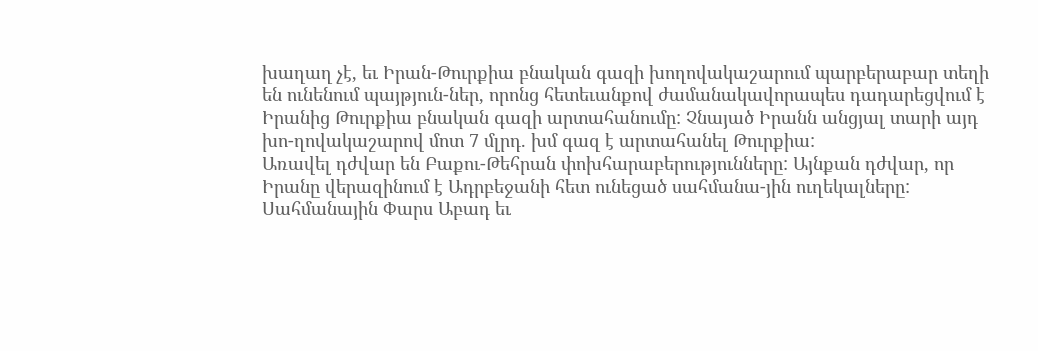խաղաղ չէ, եւ Իրան-Թուրքիա բնական գազի խողովակաշարում պարբերաբար տեղի են ունենում պայթյուն-ներ, որոնց հետեւանքով ժամանակավորապես դադարեցվում է Իրանից Թուրքիա բնական գազի արտահանումը: Չնայած Իրանն անցյալ տարի այդ խո-ղովակաշարով մոտ 7 մլրդ. խմ գազ է արտահանել Թուրքիա:
Առավել դժվար են Բաքու-Թեհրան փոխհարաբերությունները: Այնքան դժվար, որ Իրանը վերազինում է Ադրբեջանի հետ ունեցած սահմանա-յին ուղեկալները: Սահմանային Փարս Աբադ եւ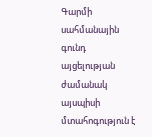Գարմի սահմանային գունդ այցելության ժամանակ այսպիսի մտահոգություն է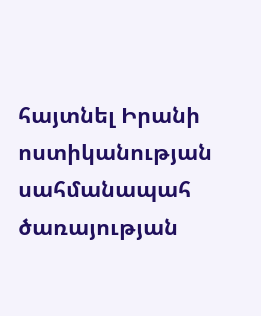հայտնել Իրանի ոստիկանության սահմանապահ ծառայության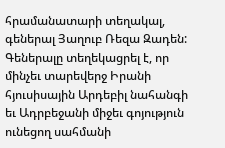հրամանատարի տեղակալ, գեներալ Յաղուբ Ռեզա Զադեն: Գեներալը տեղեկացրել է, որ մինչեւ տարեվերջ Իրանի հյուսիսային Արդեբիլ նահանգի եւ Ադրբեջանի միջեւ գոյություն ունեցող սահմանի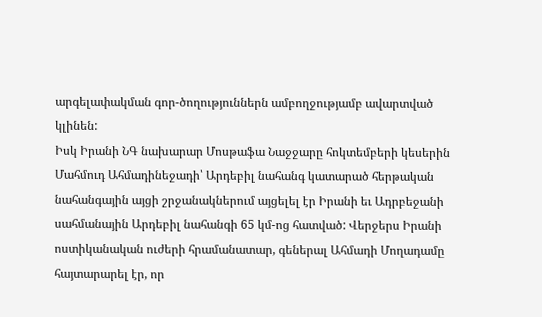արգելափակման գոր-ծողություններն ամբողջությամբ ավարտված կլինեն:
Իսկ Իրանի ՆԳ նախարար Մոսթաֆա Նաջջարը հոկտեմբերի կեսերին Մահմուդ Ահմադինեջադի՝ Արդեբիլ նահանգ կատարած հերթական նահանգային այցի շրջանակներում այցելել էր Իրանի եւ Ադրբեջանի սահմանային Արդեբիլ նահանգի 65 կմ-ոց հատված: Վերջերս Իրանի ոստիկանական ուժերի հրամանատար, գեներալ Ահմադի Մողադամը հայտարարել էր, որ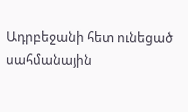Ադրբեջանի հետ ունեցած սահմանային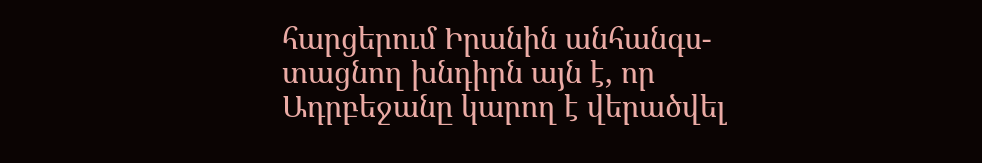հարցերում Իրանին անհանգս-տացնող խնդիրն այն է, որ Ադրբեջանը կարող է վերածվել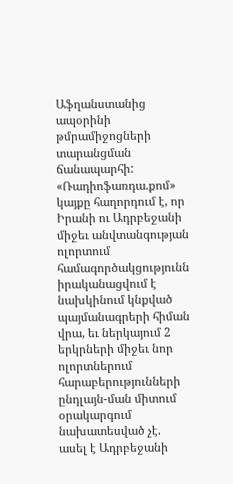Աֆղանստանից ապօրինի թմրամիջոցների տարանցման ճանապարհի:
«Ռադիոֆառդա.քոմ» կայքը հաղորդում է, որ Իրանի ու Ադրբեջանի միջեւ անվտանգության ոլորտում համագործակցությունն իրականացվում է նախկինում կնքված պայմանագրերի հիման վրա, եւ ներկայում 2 երկրների միջեւ նոր ոլորտներում հարաբերությունների ընդլայն-ման միտում օրակարգում նախատեսված չէ. ասել է Ադրբեջանի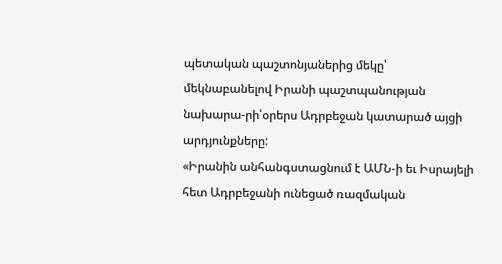պետական պաշտոնյաներից մեկը՝ մեկնաբանելով Իրանի պաշտպանության նախարա-րի՝օրերս Ադրբեջան կատարած այցի արդյունքները:
«Իրանին անհանգստացնում է ԱՄՆ-ի եւ Իսրայելի հետ Ադրբեջանի ունեցած ռազմական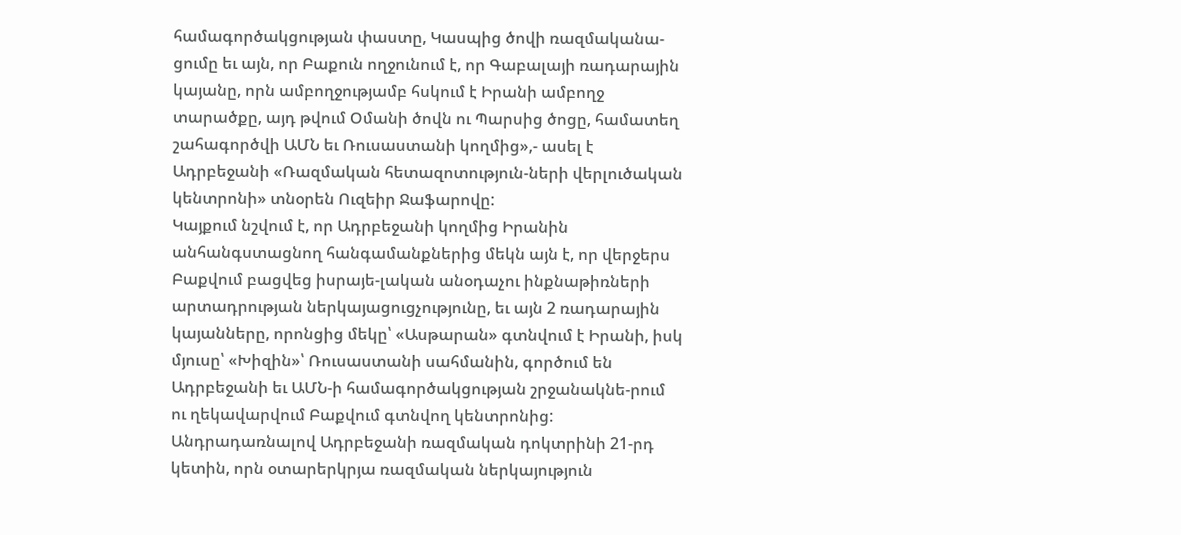համագործակցության փաստը, Կասպից ծովի ռազմականա-ցումը եւ այն, որ Բաքուն ողջունում է, որ Գաբալայի ռադարային կայանը, որն ամբողջությամբ հսկում է Իրանի ամբողջ տարածքը, այդ թվում Օմանի ծովն ու Պարսից ծոցը, համատեղ շահագործվի ԱՄՆ եւ Ռուսաստանի կողմից»,- ասել է Ադրբեջանի «Ռազմական հետազոտություն-ների վերլուծական կենտրոնի» տնօրեն Ուզեիր Ջաֆարովը:
Կայքում նշվում է, որ Ադրբեջանի կողմից Իրանին անհանգստացնող հանգամանքներից մեկն այն է, որ վերջերս Բաքվում բացվեց իսրայե-լական անօդաչու ինքնաթիռների արտադրության ներկայացուցչությունը, եւ այն 2 ռադարային կայանները, որոնցից մեկը՝ «Ասթարան» գտնվում է Իրանի, իսկ մյուսը՝ «Խիզին»՝ Ռուսաստանի սահմանին, գործում են Ադրբեջանի եւ ԱՄՆ-ի համագործակցության շրջանակնե-րում ու ղեկավարվում Բաքվում գտնվող կենտրոնից:
Անդրադառնալով Ադրբեջանի ռազմական դոկտրինի 21-րդ կետին, որն օտարերկրյա ռազմական ներկայություն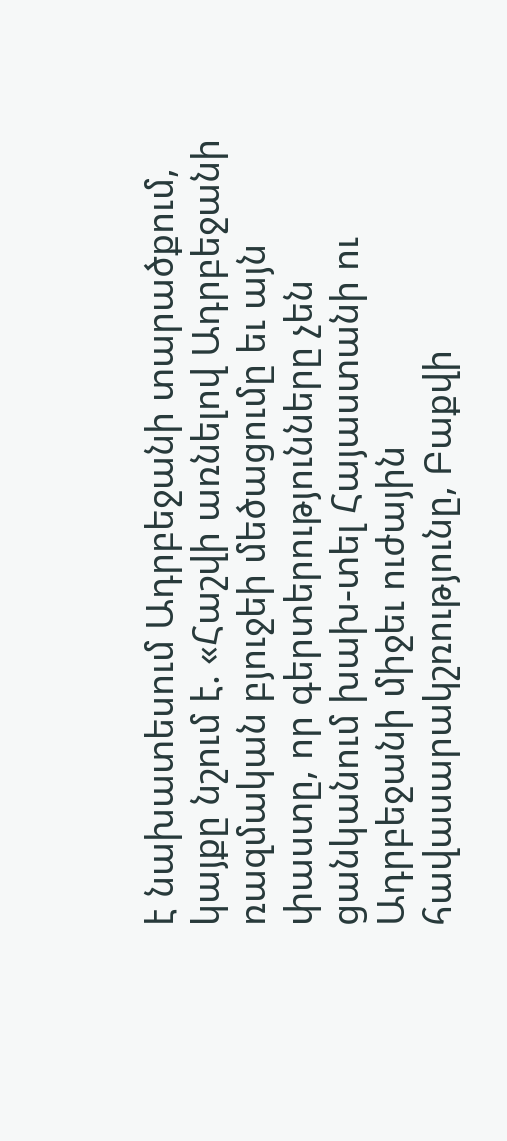է նախատեսում Ադրբեջանի տարածքում, կայքը նշում է. «Հաշվի առնելով Ադրբեջանի ռազմական բյուջեի մեծացումը եւ այն փաստը, որ գերտերությունները չեն ցանկանում խախ-տել Հայաստանի ու Ադրբեջանի միջեւ ուժային հավասարակշռությունը, Բաքվի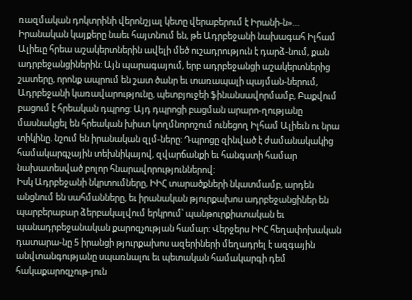ռազմական դոկտրինի վերոնշյալ կետը վերաբերում է Իրանի-ն»…
Իրանական կայքերը նաեւ հայտնում են, թե Ադրբեջանի նախագահ Իլհամ Ալիեւը հրեա աշակերտներին ավելի մեծ ուշադրություն է դարձ-նում, քան ադրբեջանցիներին: Այն պարագայում, երբ ադրբեջանցի աշակերտներից շատերը, որոնք ապրում են շատ ծանր եւ տառապալի պայման-ներում, Ադրբեջանի կառավարությունը, պետբյուջեի ֆինանսավորմամբ, Բաքվում բացում է հրեական դպրոց: Այդ դպրոցի բացման արարո-ղությանը մասնակցել են հրեական խիստ կողմնորոշում ունեցող Իլհամ Ալիեւն ու նրա տիկինը. նշում են իրանական զլմ-ները: Դպրոցը զինված է ժամանակակից համակարգչային տեխնիկայով, զվարճանքի եւ հանգստի համար նախատեսված բոլոր հնարավորություններով:
Իսկ Ադրբեջանի նկրտումները, ԻԻՀ տարածքների նկատմամբ, արդեն անցնում են սահմանները, եւ իրանական թյուրքախոս ադրբեջանցիներ են պարբերաբար ձերբակալվում երկրում՝ պանթուրքիստական եւ պանադրբեջանական քարոզչության համար: Վերջերս ԻԻՀ հեղափոխական դատարա-նը 5 իրանցի թյուրքախոս ազերիների մեղադրել է ազգային անվտանգությանը սպառնալու եւ պետական համակարգի դեմ հակաքարոզչութ-յուն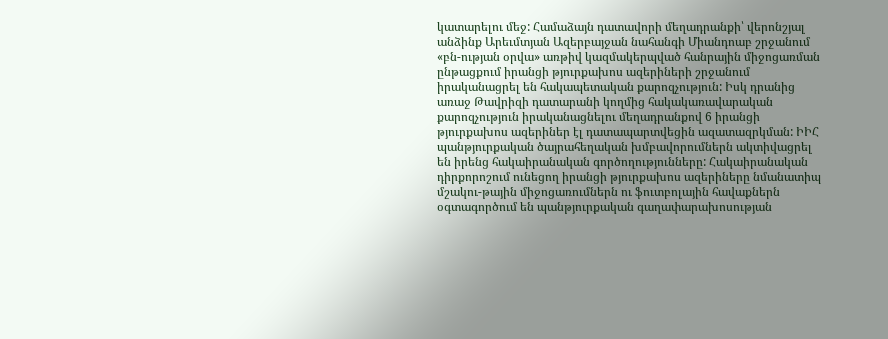կատարելու մեջ: Համաձայն դատավորի մեղադրանքի՝ վերոնշյալ անձինք Արեւմտյան Ազերբայջան նահանգի Միանդոաբ շրջանում «բն-ության օրվա» առթիվ կազմակերպված հանրային միջոցառման ընթացքում իրանցի թյուրքախոս ազերիների շրջանում իրականացրել են հակապետական քարոզչություն: Իսկ դրանից առաջ Թավրիզի դատարանի կողմից հակակառավարական քարոզչություն իրականացնելու մեղադրանքով 6 իրանցի թյուրքախոս ազերիներ էլ դատապարտվեցին ազատազրկման: ԻԻՀ պանթյուրքական ծայրահեղական խմբավորումներն ակտիվացրել են իրենց հակաիրանական գործողությունները: Հակաիրանական դիրքորոշում ունեցող իրանցի թյուրքախոս ազերիները նմանատիպ մշակու-թային միջոցառումներն ու ֆուտբոլային հավաքներն օգտագործում են պանթյուրքական գաղափարախոսության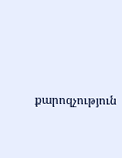քարոզչություն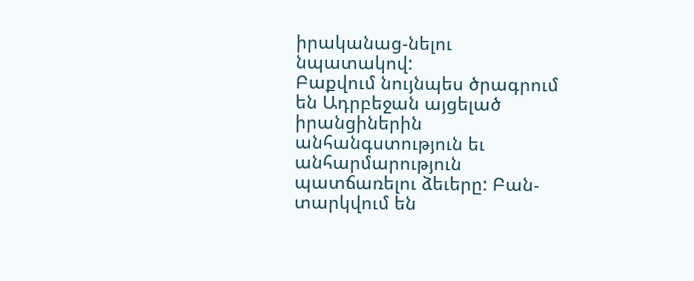իրականաց-նելու նպատակով:
Բաքվում նույնպես ծրագրում են Ադրբեջան այցելած իրանցիներին անհանգստություն եւ անհարմարություն պատճառելու ձեւերը: Բան-տարկվում են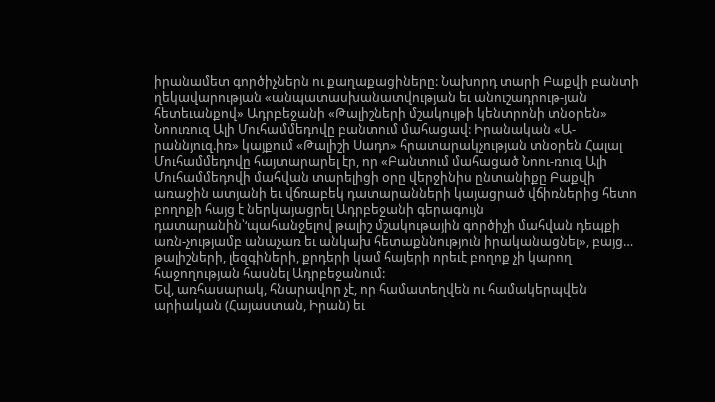իրանամետ գործիչներն ու քաղաքացիները: Նախորդ տարի Բաքվի բանտի ղեկավարության «անպատասխանատվության եւ անուշադրութ-յան հետեւանքով» Ադրբեջանի «Թալիշների մշակույթի կենտրոնի տնօրեն» Նոուռուզ Ալի Մուհամմեդովը բանտում մահացավ: Իրանական «Ա-րաննյուզ.իռ» կայքում «Թալիշի Սադո» հրատարակչության տնօրեն Հալալ Մուհամմեդովը հայտարարել էր, որ «Բանտում մահացած Նոու-ռուզ Ալի Մուհամմեդովի մահվան տարելիցի օրը վերջինիս ընտանիքը Բաքվի առաջին ատյանի եւ վճռաբեկ դատարանների կայացրած վճիռներից հետո բողոքի հայց է ներկայացրել Ադրբեջանի գերագույն դատարանին՝‘պահանջելով թալիշ մշակութային գործիչի մահվան դեպքի առն-չությամբ անաչառ եւ անկախ հետաքննություն իրականացնել», բայց… թալիշների, լեզգիների, քրդերի կամ հայերի որեւէ բողոք չի կարող հաջողության հասնել Ադրբեջանում:
Եվ, առհասարակ, հնարավոր չէ, որ համատեղվեն ու համակերպվեն արիական (Հայաստան, Իրան) եւ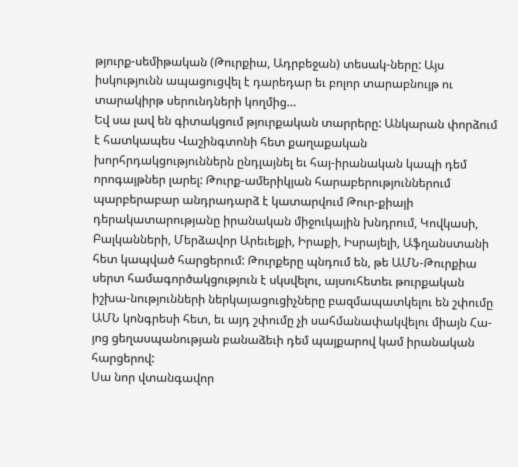թյուրք-սեմիթական (Թուրքիա, Ադրբեջան) տեսակ-ները: Այս իսկությունն ապացուցվել է դարեդար եւ բոլոր տարաբնույթ ու տարակիրթ սերունդների կողմից…
Եվ սա լավ են գիտակցում թյուրքական տարրերը: Անկարան փորձում է հատկապես Վաշինգտոնի հետ քաղաքական խորհրդակցություններն ընդլայնել եւ հայ-իրանական կապի դեմ որոգայթներ լարել: Թուրք-ամերիկյան հարաբերություններում պարբերաբար անդրադարձ է կատարվում Թուր-քիայի դերակատարությանը իրանական միջուկային խնդրում, Կովկասի, Բալկանների, Մերձավոր Արեւելքի, Իրաքի, Իսրայելի, Աֆղանստանի հետ կապված հարցերում: Թուրքերը պնդում են, թե ԱՄՆ-Թուրքիա սերտ համագործակցություն է սկսվելու, այսուհետեւ թուրքական իշխա-նությունների ներկայացուցիչները բազմապատկելու են շփումը ԱՄՆ կոնգրեսի հետ, եւ այդ շփումը չի սահմանափակվելու միայն Հա-յոց ցեղասպանության բանաձեւի դեմ պայքարով կամ իրանական հարցերով:
Սա նոր վտանգավոր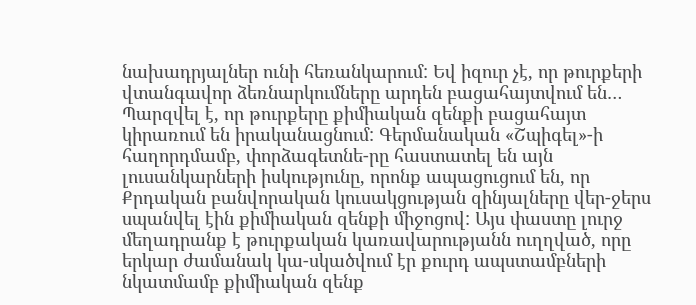նախադրյալներ ունի հեռանկարում: Եվ իզուր չէ, որ թուրքերի վտանգավոր ձեռնարկումները արդեն բացահայտվում են… Պարզվել է, որ թուրքերը քիմիական զենքի բացահայտ կիրառում են իրականացնում: Գերմանական «Շպիգել»-ի հաղորդմամբ, փորձագետնե-րը հաստատել են այն լուսանկարների իսկությունը, որոնք ապացուցում են, որ Քրդական բանվորական կուսակցության զինյալները վեր-ջերս սպանվել էին քիմիական զենքի միջոցով: Այս փաստը լուրջ մեղադրանք է թուրքական կառավարությանն ուղղված, որը երկար ժամանակ կա-սկածվում էր քուրդ ապստամբների նկատմամբ քիմիական զենք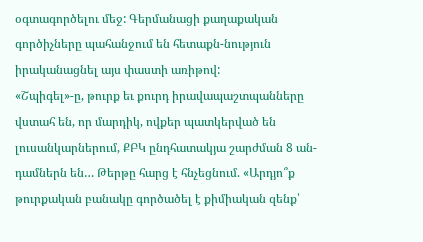օգտագործելու մեջ: Գերմանացի քաղաքական գործիչները պահանջում են հետաքն-նություն իրականացնել այս փաստի առիթով:
«Շպիգել»-ը, թուրք եւ քուրդ իրավապաշտպանները վստահ են, որ մարդիկ, ովքեր պատկերված են լուսանկարներում, ՔԲԿ ընդհատակյա շարժման 8 ան-դամներն են… Թերթը հարց է հնչեցնում. «Արդյո՞ք թուրքական բանակը գործածել է քիմիական զենք՝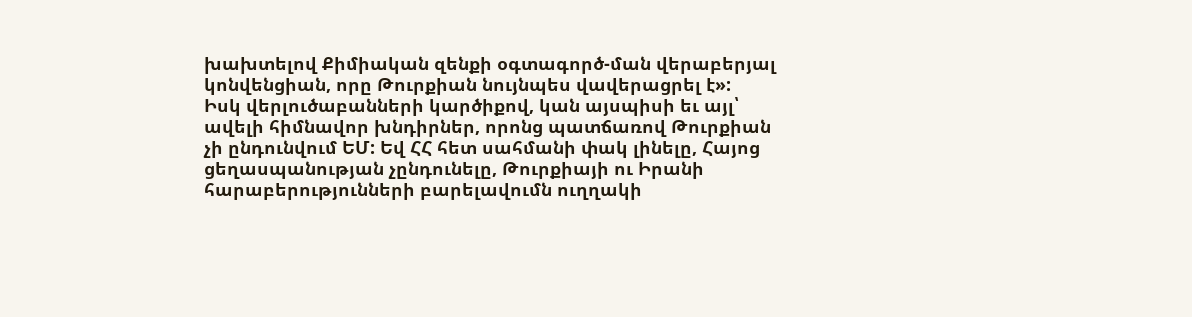խախտելով Քիմիական զենքի օգտագործ-ման վերաբերյալ կոնվենցիան, որը Թուրքիան նույնպես վավերացրել է»:
Իսկ վերլուծաբանների կարծիքով, կան այսպիսի եւ այլ՝ ավելի հիմնավոր խնդիրներ, որոնց պատճառով Թուրքիան չի ընդունվում ԵՄ: Եվ ՀՀ հետ սահմանի փակ լինելը, Հայոց ցեղասպանության չընդունելը, Թուրքիայի ու Իրանի հարաբերությունների բարելավումն ուղղակի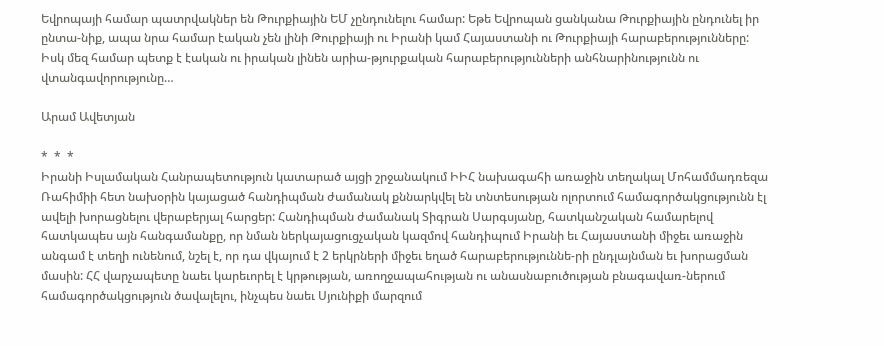Եվրոպայի համար պատրվակներ են Թուրքիային ԵՄ չընդունելու համար: Եթե Եվրոպան ցանկանա Թուրքիային ընդունել իր ընտա-նիք, ապա նրա համար էական չեն լինի Թուրքիայի ու Իրանի կամ Հայաստանի ու Թուրքիայի հարաբերությունները:
Իսկ մեզ համար պետք է էական ու իրական լինեն արիա-թյուրքական հարաբերությունների անհնարինությունն ու վտանգավորությունը…

Արամ Ավետյան

*  *  *
Իրանի Իսլամական Հանրապետություն կատարած այցի շրջանակում ԻԻՀ նախագահի առաջին տեղակալ Մոհամմադռեզա Ռահիմիի հետ նախօրին կայացած հանդիպման ժամանակ քննարկվել են տնտեսության ոլորտում համագործակցությունն էլ ավելի խորացնելու վերաբերյալ հարցեր: Հանդիպման ժամանակ Տիգրան Սարգսյանը, հատկանշական համարելով հատկապես այն հանգամանքը, որ նման ներկայացուցչական կազմով հանդիպում Իրանի եւ Հայաստանի միջեւ առաջին անգամ է տեղի ունենում, նշել է, որ դա վկայում է 2 երկրների միջեւ եղած հարաբերություննե-րի ընդլայնման եւ խորացման մասին: ՀՀ վարչապետը նաեւ կարեւորել է կրթության, առողջապահության ու անասնաբուծության բնագավառ-ներում համագործակցություն ծավալելու, ինչպես նաեւ Սյունիքի մարզում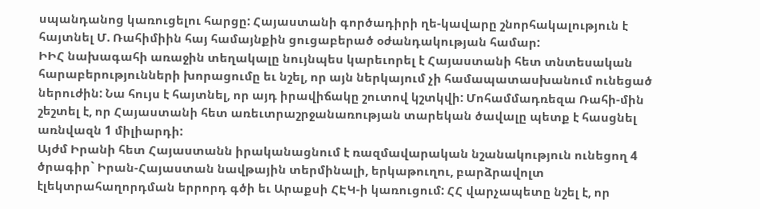սպանդանոց կառուցելու հարցը: Հայաստանի գործադիրի ղե-կավարը շնորհակալություն է հայտնել Մ. Ռահիմիին հայ համայնքին ցուցաբերած օժանդակության համար:
ԻԻՀ նախագահի առաջին տեղակալը նույնպես կարեւորել է Հայաստանի հետ տնտեսական հարաբերությունների խորացումը եւ նշել, որ այն ներկայում չի համապատասխանում ունեցած ներուժին: Նա հույս է հայտնել, որ այդ իրավիճակը շուտով կշտկվի: Մոհամմադռեզա Ռահի-մին շեշտել է, որ Հայաստանի հետ առեւտրաշրջանառության տարեկան ծավալը պետք է հասցնել առնվազն 1 միլիարդի:
Այժմ Իրանի հետ Հայաստանն իրականացնում է ռազմավարական նշանակություն ունեցող 4 ծրագիր` Իրան-Հայաստան նավթային տերմինալի, երկաթուղու, բարձրավոլտ էլեկտրահաղորդման երրորդ գծի եւ Արաքսի ՀԷԿ-ի կառուցում: ՀՀ վարչապետը նշել է, որ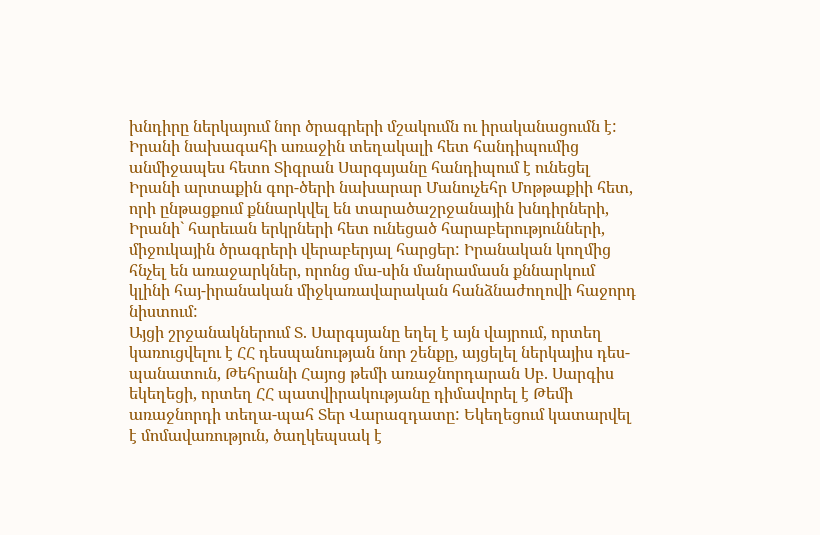խնդիրը ներկայում նոր ծրագրերի մշակումն ու իրականացումն է:
Իրանի նախագահի առաջին տեղակալի հետ հանդիպումից անմիջապես հետո Տիգրան Սարգսյանը հանդիպում է ունեցել Իրանի արտաքին գոր-ծերի նախարար Մանուչեհր Մոթթաքիի հետ, որի ընթացքում քննարկվել են տարածաշրջանային խնդիրների, Իրանի` հարեւան երկրների հետ ունեցած հարաբերությունների, միջուկային ծրագրերի վերաբերյալ հարցեր: Իրանական կողմից հնչել են առաջարկներ, որոնց մա-սին մանրամասն քննարկում կլինի հայ-իրանական միջկառավարական հանձնաժողովի հաջորդ նիստում:
Այցի շրջանակներում Տ. Սարգսյանը եղել է այն վայրում, որտեղ կառուցվելու է ՀՀ դեսպանության նոր շենքը, այցելել ներկայիս դես-պանատուն, Թեհրանի Հայոց թեմի առաջնորդարան Սբ. Սարգիս եկեղեցի, որտեղ ՀՀ պատվիրակությանը դիմավորել է Թեմի առաջնորդի տեղա-պահ Տեր Վարազդատը: Եկեղեցում կատարվել է մոմավառություն, ծաղկեպսակ է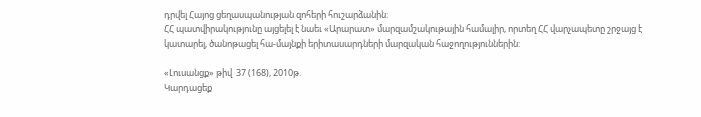դրվել Հայոց ցեղասպանության զոհերի հուշարձանին:
ՀՀ պատվիրակությունը այցելել է նաեւ «Արարատ» մարզամշակութային համալիր, որտեղ ՀՀ վարչապետը շրջայց է կատարել, ծանոթացել հա-մայնքի երիտասարդների մարզական հաջողություններին:

«Լուսանցք» թիվ  37 (168), 2010թ.
Կարդացեք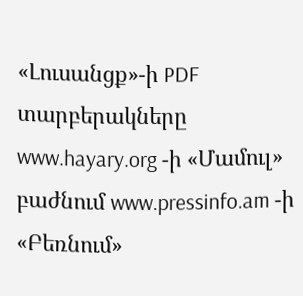«Լուսանցք»-ի PDF տարբերակները www.hayary.org -ի «Մամուլ» բաժնում www.pressinfo.am -ի «Բեռնում»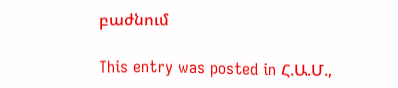բաժնում

This entry was posted in Հ.Ա.Մ.,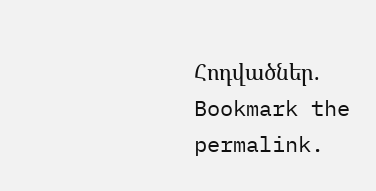Հոդվածներ. Bookmark the permalink.